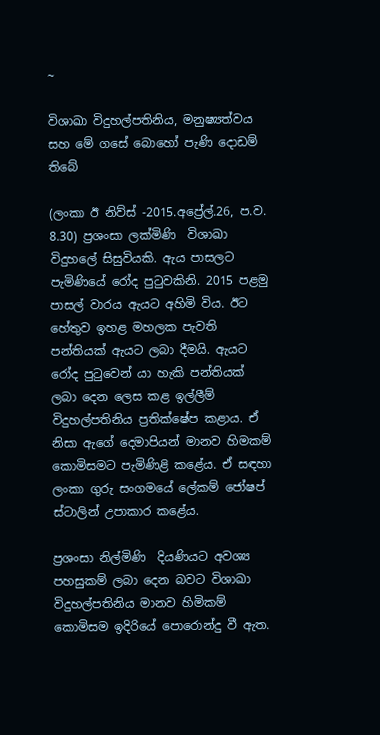~

විශාඛා විදුහල්පතිනිය, මනුෂ්‍යත්වය සහ මේ ගසේ බොහෝ පැණි දොඩම් තිබේ

(ලංකා ඊ නිව්ස් -2015.අප්‍රේල්.26, ප.ව. 8.30) ප්‍රශංසා ලක්මිණි  විශාඛා විදුහලේ සිසුවියකි. ඇය පාසලට  පැමිණියේ රෝද පුටුවකිනි. 2015 පළමු පාසල් වාරය ඇයට අහිමි විය. ඊට හේතුව ඉහළ මහලක පැවති  පන්තියක් ඇයට ලබා දීමයි. ඇයට රෝද පුටුවෙන් යා හැකි පන්තියක්  ලබා දෙන ලෙස කළ ඉල්ලීම් විදුහල්පතිනිය ප්‍රතික්ෂේප කළාය. ඒ නිසා ඇගේ දෙමාපියන් මානව හිමකම් කොමිසමට පැමිණිළි කළේය. ඒ සඳහා ලංකා ගුරු සංගමයේ ලේකම් ජෝෂප් ස්ටාලින් උපාකාර කළේය.

ප්‍රශංසා නිල්මිණි  දියණියට අවශ්‍ය පහසුකම් ලබා දෙන බවට විශාඛා විදුහල්පතිනිය මානව හිමිකම් කොමිසම ඉදිරියේ පොරොන්දු වී ඇත.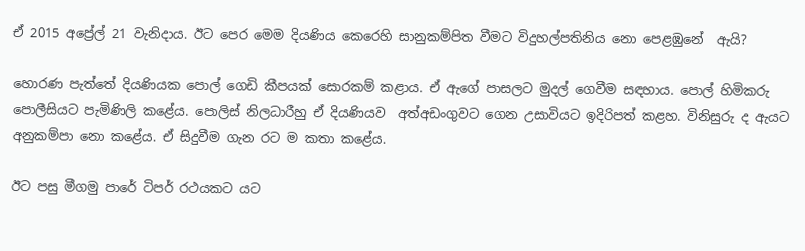ඒ 2015 අප්‍රේල් 21 වැනිදාය. ඊට පෙර මෙම දියණිය කෙරෙහි සානුකම්පිත වීමට විදුහල්පතිනිය නො පෙළඹුනේ  ඇයි?

හොරණ පැත්තේ දියණියක පොල් ගෙඩි කීපයක් සොරකම් කළාය. ඒ ඇගේ පාසලට මුදල් ගෙවීම සඳහාය. පොල් හිමිකරු පොලීසියට පැමිණිලි කළේය. පොලිස් නිලධාරීහු ඒ දියණියව  අත්අඩංගුවට ගෙන උසාවියට ඉදිරිපත් කළහ. විනිසුරු ද ඇයට අනුකම්පා නො කළේය. ඒ සිදුවීම ගැන රට ම කතා කළේය.

ඊට පසු මීගමු පාරේ ටිපර් රථයකට යට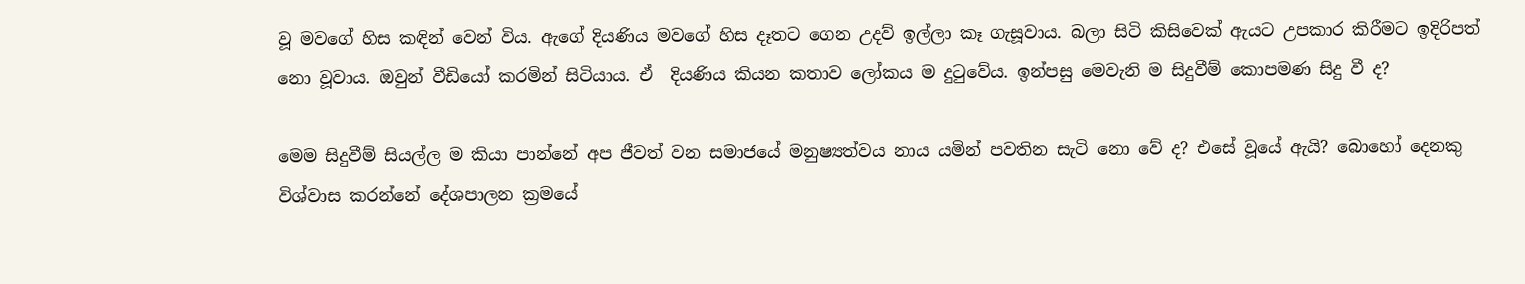වූ මවගේ හිස කඳින් වෙන් විය. ඇගේ දියණිය මවගේ හිස දෑතට ගෙන උදව් ඉල්ලා කෑ ගැසූවාය. බලා සිටි කිසිවෙක් ඇයට උපකාර කිරීමට ඉදිරිපත් නො වූවාය. ඔවුන් වීඩියෝ කරමින් සිටියාය. ඒ  දියණිය කියන කතාව ලෝකය ම දුටුවේය. ඉන්පසු මෙවැනි ම සිදුවීම් කොපමණ සිදු වී ද?

මෙම සිදුවීම් සියල්ල ම කියා පාන්නේ අප ජීවත් වන සමාජයේ මනුෂ්‍යත්වය නාය යමින් පවතින සැටි නො වේ ද? එසේ වූයේ ඇයි? බොහෝ දෙනකු විශ්වාස කරන්නේ දේශපාලන ක්‍රමයේ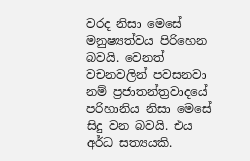වරද නිසා මෙසේ මනුෂ්‍යත්වය පිරිහෙන බවයි. වෙනත් වචනවලින් පවසනවා නම් ප්‍රජාතන්ත්‍රවාදයේ පරිහානිය නිසා මෙසේ සිදු වන බවයි. එය අර්ධ සත්‍යයකි.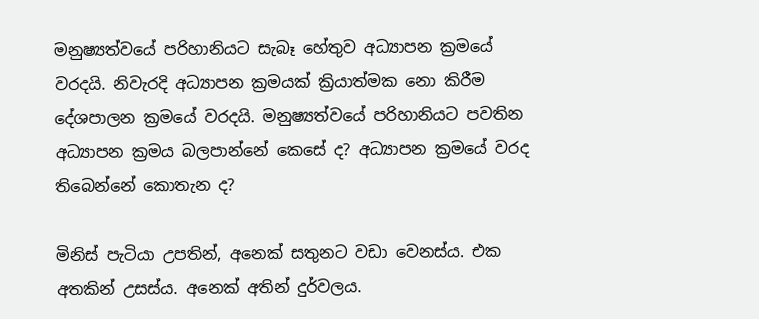මනුෂ්‍යත්වයේ පරිහානියට සැබෑ හේතුව අධ්‍යාපන ක්‍රමයේ වරදයි. නිවැරදි අධ්‍යාපන ක්‍රමයක් ක්‍රියාත්මක නො කිරීම දේශපාලන ක්‍රමයේ වරදයි. මනුෂ්‍යත්වයේ පරිහානියට පවතින අධ්‍යාපන ක්‍රමය බලපාන්නේ කෙසේ ද? අධ්‍යාපන ක්‍රමයේ වරද තිබෙන්නේ කොතැන ද?

මිනිස් පැටියා උපතින්, අනෙක් සතුනට වඩා වෙනස්ය. එක අතකින් උසස්ය. අනෙක් අතින් දුර්වලය.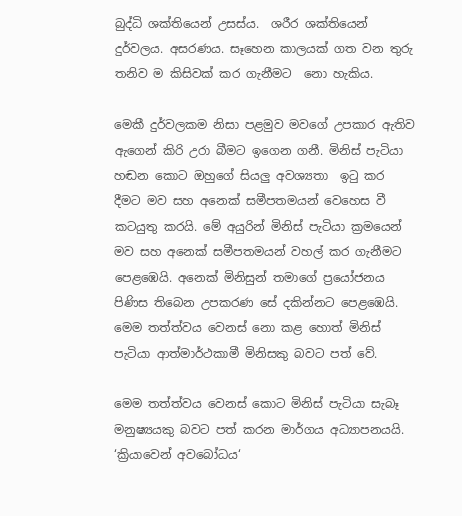බුද්ධි ශක්තියෙන් උසස්ය.  ශරීර ශක්තියෙන් දුර්වලය. අසරණය. සෑහෙන කාලයක් ගත වන තුරු තනිව ම කිසිවක් කර ගැනීමට  නො හැකිය.

මෙකී දුර්වලකම නිසා පළමුව මවගේ උපකාර ඇතිව ඇගෙන් කිරි උරා බීමට ඉගෙන ගනී. මිනිස් පැටියා හඬන කොට ඔහුගේ සියලු අවශ්‍යතා  ඉටු කර දීමට මව සහ අනෙක් සමීපතමයන් වෙහෙස වී කටයුතු කරයි. මේ අයුරින් මිනිස් පැටියා ක්‍රමයෙන් මව සහ අනෙක් සමීපතමයන් වහල් කර ගැනීමට පෙළඹෙයි. අනෙක් මිනිසුන් තමාගේ ප්‍රයෝජනය පිණිස තිබෙන උපකරණ සේ දකින්නට පෙළඹෙයි. මෙම තත්ත්වය වෙනස් නො කළ හොත් මිනිස් පැටියා ආත්මාර්ථකාමී මිනිසකු බවට පත් වේ.

මෙම තත්ත්වය වෙනස් කොට මිනිස් පැටියා සැබෑ මනුෂ්‍යයකු බවට පත් කරන මාර්ගය අධ්‍යාපනයයි. ‘ක්‍රියාවෙන් අවබෝධය‘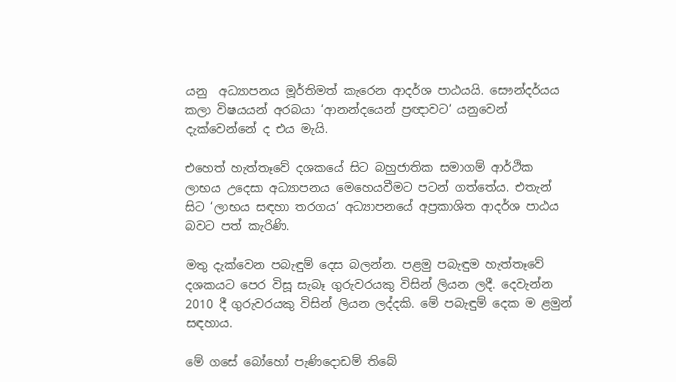යනු  අධ්‍යාපනය මූර්තිමත් කැරෙන ආදර්ශ පාඨයයි. සෞන්දර්යය කලා විෂයයන් අරබයා ‘ආනන්දයෙන් ප්‍රඥාවට‘ යනුවෙන් දැක්වෙන්නේ ද එය මැයි.

එහෙත් හැත්තෑවේ දශකයේ සිට බහුජාතික සමාගම් ආර්ථික ලාභය උදෙසා අධ්‍යාපනය මෙහෙයවීමට පටන් ගත්තේය. එතැන් සිට ‘ලාභය සඳහා තරගය‘ අධ්‍යාපනයේ අප්‍රකාශිත ආදර්ශ පාඨය බවට පත් කැරිණි.

මතු දැක්වෙන පබැඳුම් දෙස බලන්න. පළමු පබැඳුම හැත්තෑවේ දශකයට පෙර විසූ සැබෑ ගුරුවරයකු විසින් ලියන ලදී. දෙවැන්න 2010 දී ගුරුවරයකු විසින් ලියන ලද්දකි. මේ පබැඳුම් දෙක ම ළමුන් සඳහාය.

මේ ගසේ බෝහෝ පැණිදොඩම් තිබේ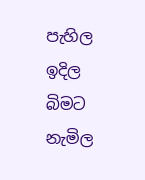පැහිල ඉදිල බිමට නැමිල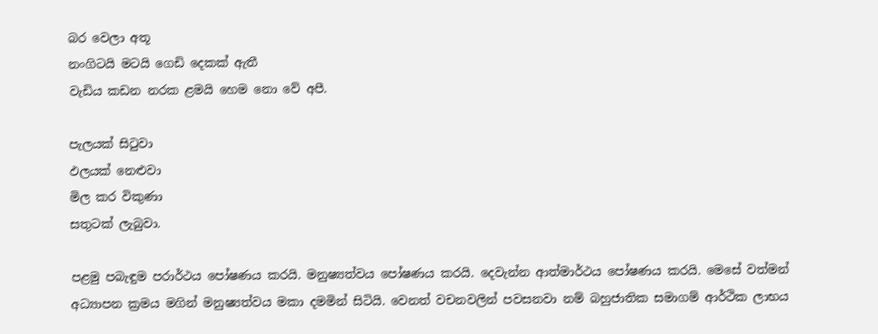බර වෙලා අතූ
නංගිටයි මටයි ගෙඩි දෙකක් ඇතී
වැඩිය කඩන නරක ළමයි හෙම නො වේ අපී.

පැලයක් සිටුවා
ඵලයක් නෙළුවා
මිල කර විකුණා
සතුටක් ලැබුවා.

පළමු පබැඳුම පරාර්ථය පෝෂණය කරයි. මනුෂ්‍යත්වය පෝෂණය කරයි. දෙවැන්න ආත්මාර්ථය පෝෂණය කරයි. මෙසේ වත්මන් අධ්‍යාපන ක්‍රමය මගින් මනුෂ්‍යත්වය මකා දමමින් සිටියි. වෙනත් වචනවලින් පවසනවා නම් බහුජාතික සමාගම් ආර්ථික ලාභය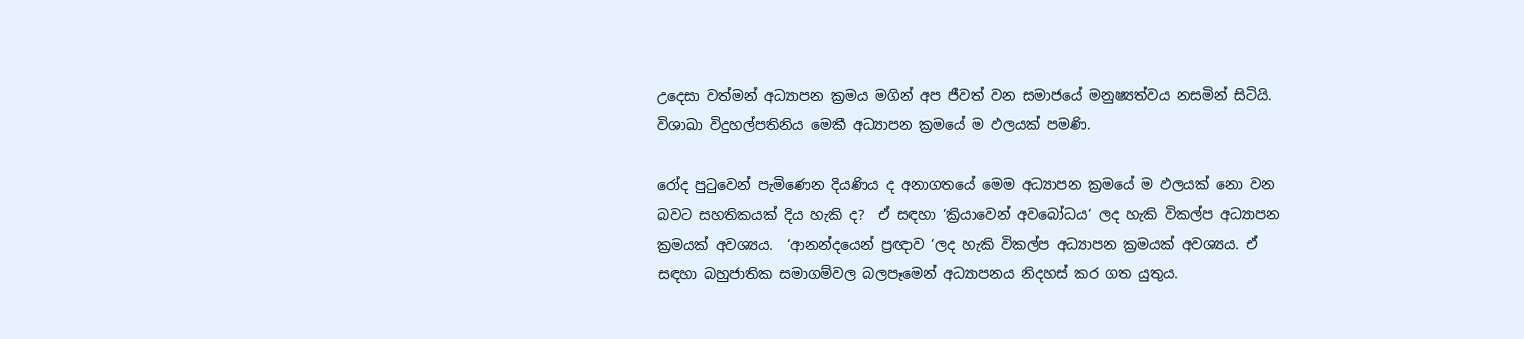උදෙසා වත්මන් අධ්‍යාපන ක්‍රමය මගින් අප ජීවත් වන සමාජයේ මනුෂ්‍යත්වය නසමින් සිටියි. විශාඛා විදුහල්පතිනිය මෙකී අධ්‍යාපන ක්‍රමයේ ම ඵලයක් පමණි.

රෝද පුටුවෙන් පැමිණෙන දියණිය ද අනාගතයේ මෙම අධ්‍යාපන ක්‍රමයේ ම ඵලයක් නො වන බවට සහතිකයක් දිය හැකි ද?  ඒ සඳහා ‘ක්‍රියාවෙන් අවබෝධය‘ ලද හැකි විකල්ප අධ්‍යාපන ක්‍රමයක් අවශ්‍යය.  ‘ආනන්දයෙන් ප්‍රඥාව ‘ලද හැකි විකල්ප අධ්‍යාපන ක්‍රමයක් අවශ්‍යය. ඒ සඳහා බහුජාතික සමාගම්වල බලපෑමෙන් අධ්‍යාපනය නිදහස් කර ගත යුතුය.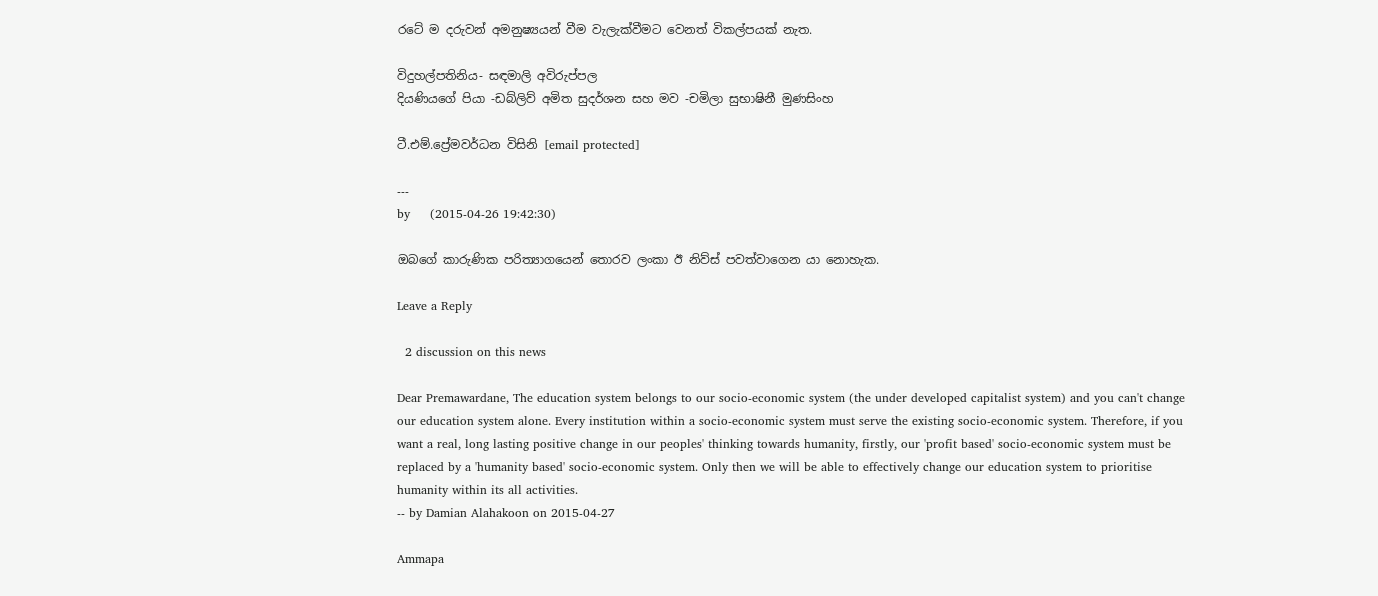රටේ ම දරුවන් අමනුෂ්‍යයන් වීම වැලැක්වීමට වෙනත් විකල්පයක් නැත.

විදුහල්පතිනිය- සඳමාලි අවිරුප්පල
දියණියගේ පියා -ඩබ්ලිව් අමිත සුදර්ශන සහ මව -චමිලා සුභාෂිනී මුණසිංහ

ටී.එම්.ප්‍රේමවර්ධන විසිනි [email protected]

---
by     (2015-04-26 19:42:30)

ඔබගේ කාරුණික පරිත්‍යාගයෙන් තොරව ලංකා ඊ නිව්ස් පවත්වාගෙන යා නොහැක.

Leave a Reply

  2 discussion on this news

Dear Premawardane, The education system belongs to our socio-economic system (the under developed capitalist system) and you can't change our education system alone. Every institution within a socio-economic system must serve the existing socio-economic system. Therefore, if you want a real, long lasting positive change in our peoples' thinking towards humanity, firstly, our 'profit based' socio-economic system must be replaced by a 'humanity based' socio-economic system. Only then we will be able to effectively change our education system to prioritise humanity within its all activities.
-- by Damian Alahakoon on 2015-04-27

Ammapa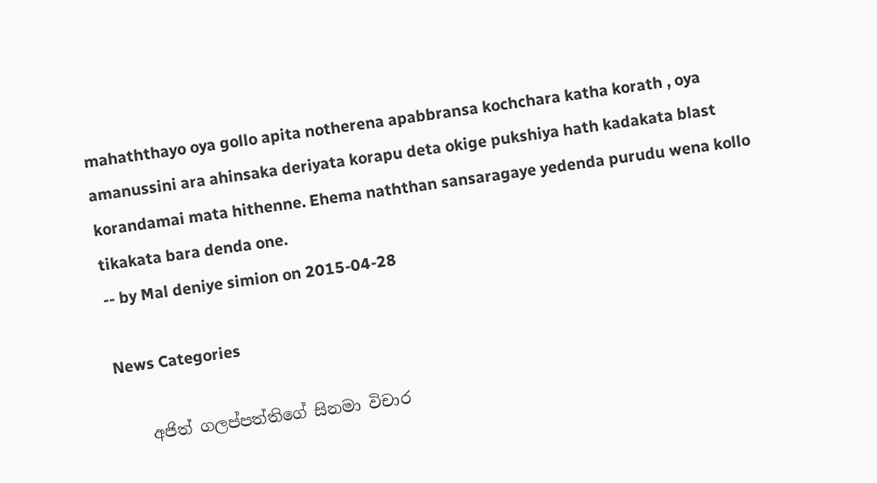mahaththayo oya gollo apita notherena apabbransa kochchara katha korath , oya amanussini ara ahinsaka deriyata korapu deta okige pukshiya hath kadakata blast korandamai mata hithenne. Ehema naththan sansaragaye yedenda purudu wena kollo tikakata bara denda one.
-- by Mal deniye simion on 2015-04-28

News Categories

    අජිත් ගලප්පත්තිගේ සිනමා විචාර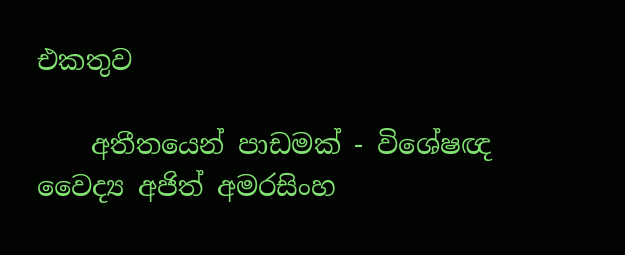එකතුව

    අතීතයෙන් පාඩමක් - විශේෂඥ වෛද්‍ය අජිත් අමරසිංහ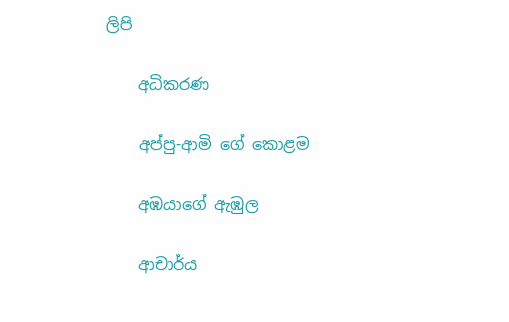ලිපි

    අධිකරණ

    අප්පු-ආමි ගේ ‌කොළම

    අඹයාගේ ඇඹුල

    ආචාර්ය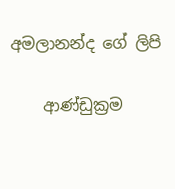අමලානන්ද ‌ගේ ලිපි

    ආණ්ඩුක්‍රම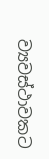ව්‍යවස්ථාවකට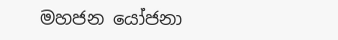මහජන යෝජනා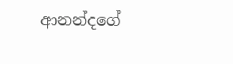ආනන්දගේ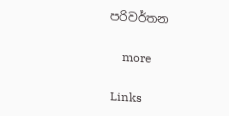පරිවර්තන

    more

Links